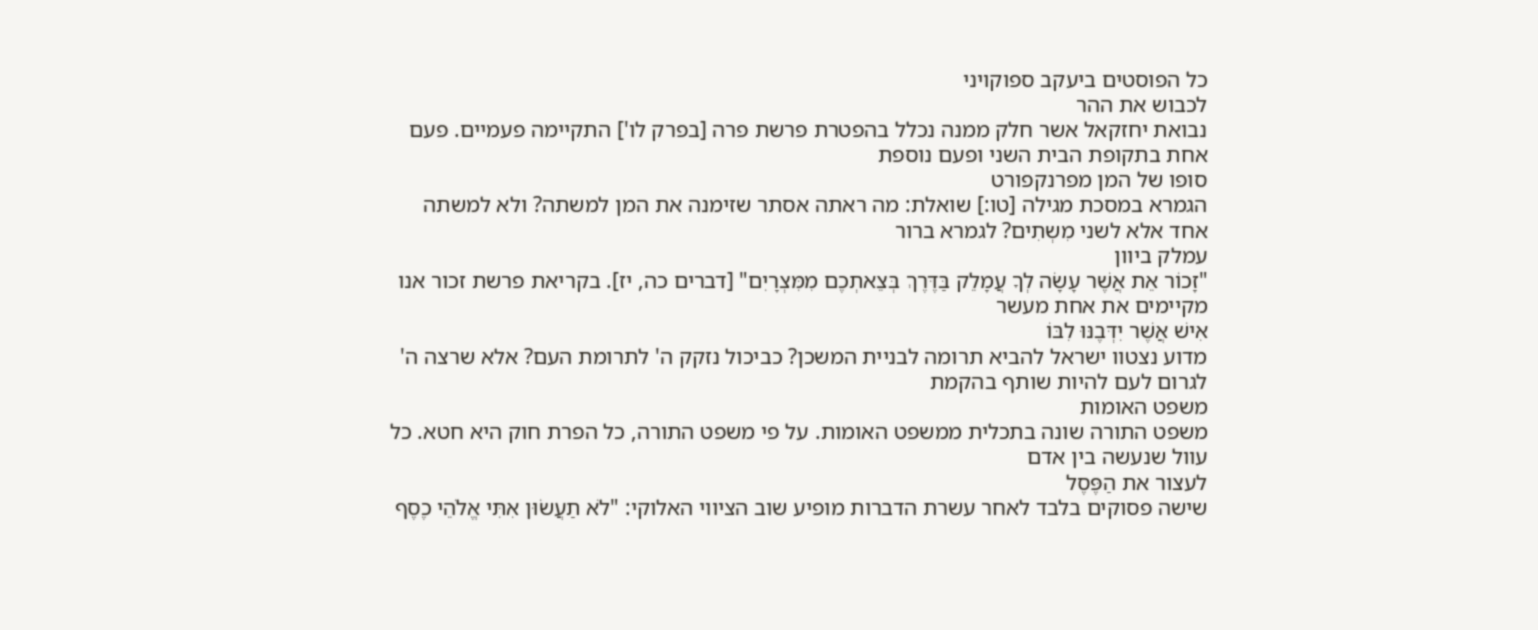כל הפוסטים ביעקב ספוקויני
לכבוש את ההר
נבואת יחזקאל אשר חלק ממנה נכלל בהפטרת פרשת פרה [בפרק לו'] התקיימה פעמיים. פעם אחת בתקופת הבית השני ופעם נוספת
סופו של המן מפרנקפורט
הגמרא במסכת מגילה [טו:] שואלת: מה ראתה אסתר שזימנה את המן למשתה? ולא למשתה אחד אלא לשני מִשְתִים? לגמרא ברור
עמלק ביוון
"זָכוֹר אֵת אֲשֶׁר עָשָׂה לְךָ עֲמָלֵק בַּדֶּרֶךְ בְּצֵאתְכֶם מִמִּצְרָיִם" [דברים כה, יז]. בקריאת פרשת זכור אנו מקיימים את אחת מעשר
אִישׁ אֲשֶׁר יִדְּבֶנּוּ לִבּוֹ
מדוע נצטוו ישראל להביא תרומה לבניית המשכן? כביכול נזקק ה' לתרומת העם? אלא שרצה ה' לגרום לעם להיות שותף בהקמת
משפט האומות
משפט התורה שונה בתכלית ממשפט האומות. על פי משפט התורה, כל הפרת חוק היא חטא. כל עוול שנעשה בין אדם
לעצור את הַפֶּסֶל
שישה פסוקים בלבד לאחר עשרת הדברות מופיע שוב הציווי האלוקי: "לֹא תַעֲשׂוּן אִתִּי אֱלֹהֵי כֶסֶף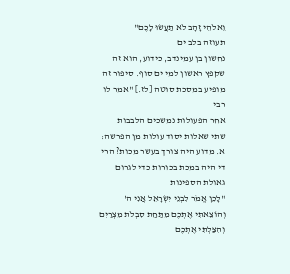וֵאלֹהֵי זָהָב לֹא תַעֲשׂוּ לָכֶם"
תעוזה בלב ים
נחשון בן עמינדב, כידוע, הוא זה שקפץ ראשון למי ים סוף. סיפור זה מופיע במסכת סוטה [לז.] "אמר לו רבי
אחר הפעולות נמשכים הלבבות
שתי שאלות יסוד עולות מן הפרשה: א. מדוע היה צורך בעשר מכות? הרי די היה במכת בכורות כדי לגרום
גאולת הספינות
"לָכֵן אֱמֹר לִבְנֵי יִשְׂרָאֵל אֲנִי ה' וְהוֹצֵאתִי אֶתְכֶם מִתַּחַת סִבְלֹת מִצְרַיִם וְהִצַּלְתִּי אֶתְכֶם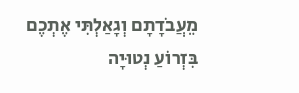מֵעֲבֹדָתָם וְגָאַלְתִּי אֶתְכֶם בִּזְרוֹעַ נְטוּיָה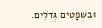וּבִשְׁפָטִים גְּדֹלִים.